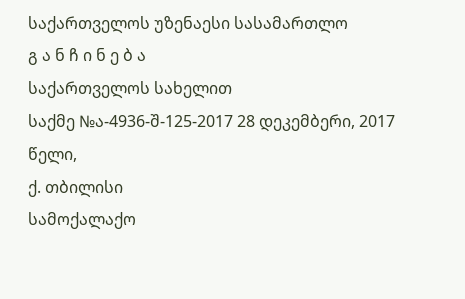საქართველოს უზენაესი სასამართლო
გ ა ნ ჩ ი ნ ე ბ ა
საქართველოს სახელით
საქმე №ა-4936-შ-125-2017 28 დეკემბერი, 2017 წელი,
ქ. თბილისი
სამოქალაქო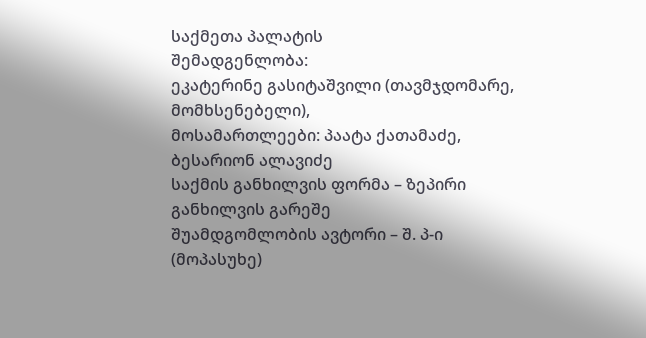საქმეთა პალატის
შემადგენლობა:
ეკატერინე გასიტაშვილი (თავმჯდომარე, მომხსენებელი),
მოსამართლეები: პაატა ქათამაძე,
ბესარიონ ალავიძე
საქმის განხილვის ფორმა – ზეპირი განხილვის გარეშე
შუამდგომლობის ავტორი – შ. პ-ი (მოპასუხე)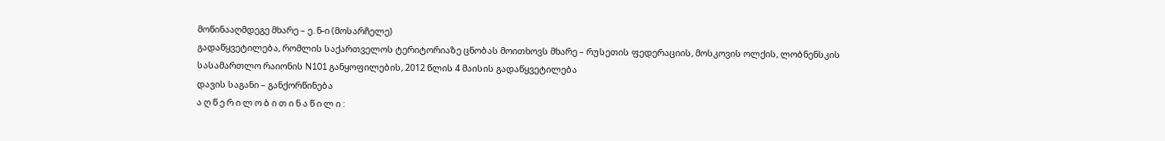მოწინააღმდეგე მხარე – ე. ნ-ი (მოსარჩელე)
გადაწყვეტილება, რომლის საქართველოს ტერიტორიაზე ცნობას მოითხოვს მხარე – რუსეთის ფედერაციის, მოსკოვის ოლქის, ლობნენსკის სასამართლო რაიონის N101 განყოფილების, 2012 წლის 4 მაისის გადაწყვეტილება
დავის საგანი – განქორწინება
ა ღ წ ე რ ი ლ ო ბ ი თ ი ნ ა წ ი ლ ი :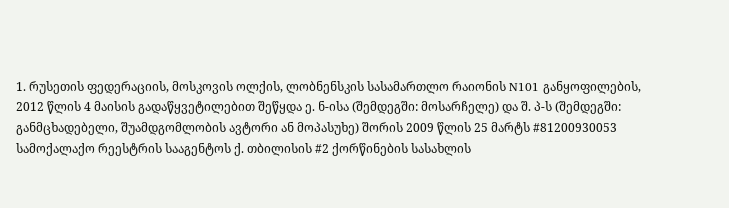1. რუსეთის ფედერაციის, მოსკოვის ოლქის, ლობნენსკის სასამართლო რაიონის N101 განყოფილების, 2012 წლის 4 მაისის გადაწყვეტილებით შეწყდა ე. ნ-ისა (შემდეგში: მოსარჩელე) და შ. პ-ს (შემდეგში: განმცხადებელი, შუამდგომლობის ავტორი ან მოპასუხე) შორის 2009 წლის 25 მარტს #81200930053 სამოქალაქო რეესტრის სააგენტოს ქ. თბილისის #2 ქორწინების სასახლის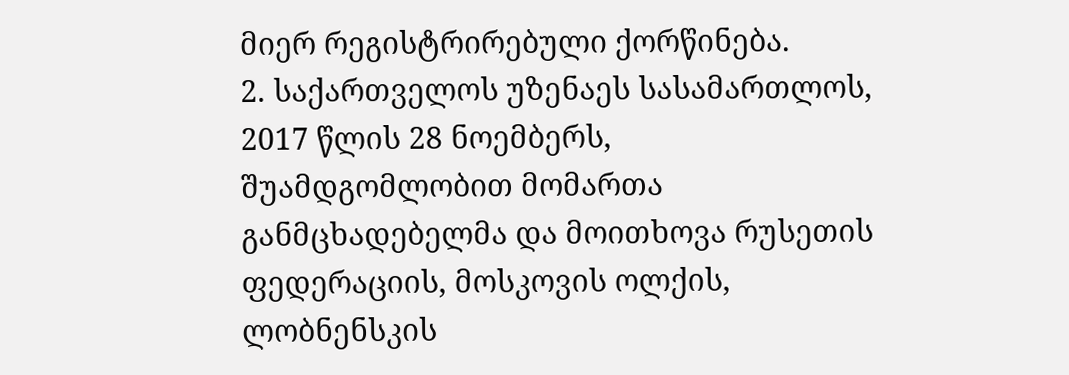მიერ რეგისტრირებული ქორწინება.
2. საქართველოს უზენაეს სასამართლოს, 2017 წლის 28 ნოემბერს, შუამდგომლობით მომართა განმცხადებელმა და მოითხოვა რუსეთის ფედერაციის, მოსკოვის ოლქის, ლობნენსკის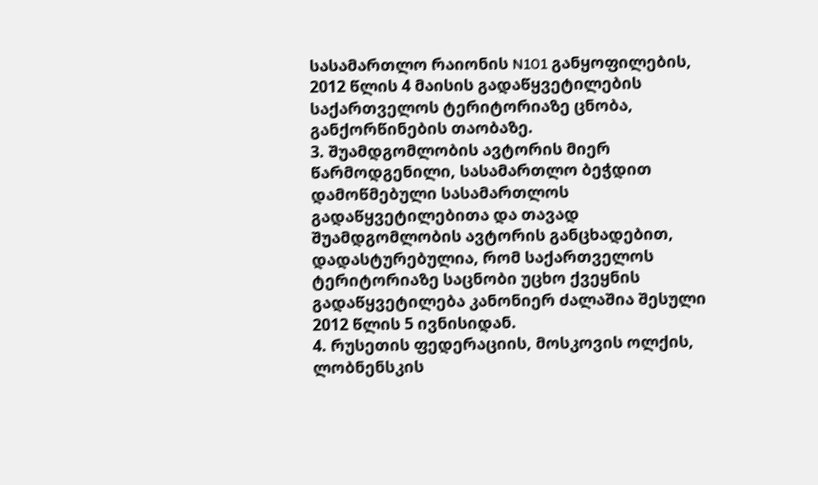სასამართლო რაიონის N101 განყოფილების, 2012 წლის 4 მაისის გადაწყვეტილების საქართველოს ტერიტორიაზე ცნობა, განქორწინების თაობაზე.
3. შუამდგომლობის ავტორის მიერ წარმოდგენილი, სასამართლო ბეჭდით დამოწმებული სასამართლოს გადაწყვეტილებითა და თავად შუამდგომლობის ავტორის განცხადებით, დადასტურებულია, რომ საქართველოს ტერიტორიაზე საცნობი უცხო ქვეყნის გადაწყვეტილება კანონიერ ძალაშია შესული 2012 წლის 5 ივნისიდან.
4. რუსეთის ფედერაციის, მოსკოვის ოლქის, ლობნენსკის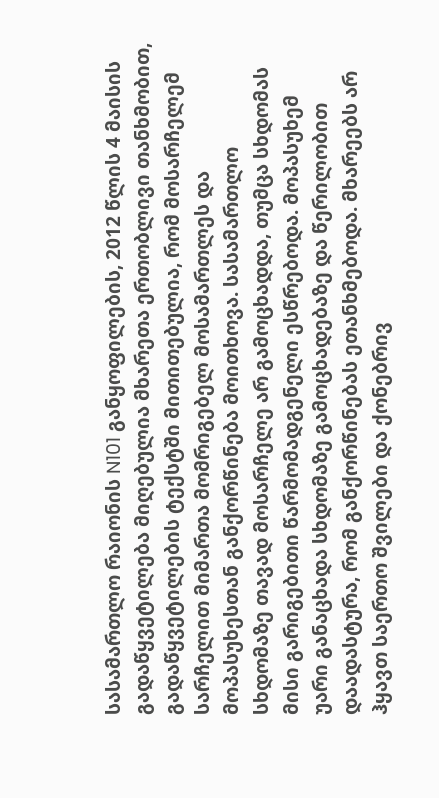სასამართლო რაიონის N101 განყოფილების, 2012 წლის 4 მაისის გადაწყვეტილება მიღებულია მხარეთა ერთობლივი თანხმობით, გადაწყვეტილების ტექსტში მითითებულია, რომ მოსარჩელემ სარჩელით მიმართა მომრიგებელ მოსამართლეს და მოპასუხესთან განქორწინება მოითხოვა. სასამართლო სხდომაზე თავად მოსარჩელე არ გამოცხადდა, თუმცა სხდომას მისი გარიგებითი წარმომადგენელი ესწრებოდა. მოპასუხემ უარი განაცხადა სხდომაზე გამოცხადებაზე და წერილობით დაადასტურა, რომ განქორწინებას ეთანხმებოდა. მხარეებს არ ჰყავთ საერთო შვილები და ქონებრივ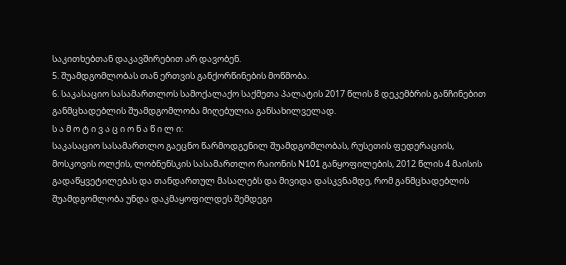საკითხებთან დაკავშირებით არ დავობენ.
5. შუამდგომლობას თან ერთვის განქორწინების მოწმობა.
6. საკასაციო სასამართლოს სამოქალაქო საქმეთა პალატის 2017 წლის 8 დეკემბრის განჩინებით განმცხადებლის შუამდგომლობა მიღებულია განსახილველად.
ს ა მ ო ტ ი ვ ა ც ი ო ნ ა წ ი ლ ი:
საკასაციო სასამართლო გაეცნო წარმოდგენილ შუამდგომლობას, რუსეთის ფედერაციის, მოსკოვის ოლქის, ლობნენსკის სასამართლო რაიონის N101 განყოფილების, 2012 წლის 4 მაისის გადაწყვეტილებას და თანდართულ მასალებს და მივიდა დასკვნამდე, რომ განმცხადებლის შუამდგომლობა უნდა დაკმაყოფილდეს შემდეგი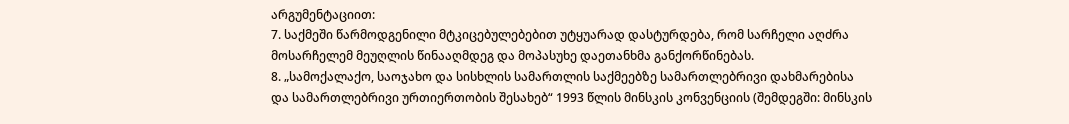არგუმენტაციით:
7. საქმეში წარმოდგენილი მტკიცებულებებით უტყუარად დასტურდება, რომ სარჩელი აღძრა მოსარჩელემ მეუღლის წინააღმდეგ და მოპასუხე დაეთანხმა განქორწინებას.
8. „სამოქალაქო, საოჯახო და სისხლის სამართლის საქმეებზე სამართლებრივი დახმარებისა და სამართლებრივი ურთიერთობის შესახებ“ 1993 წლის მინსკის კონვენციის (შემდეგში: მინსკის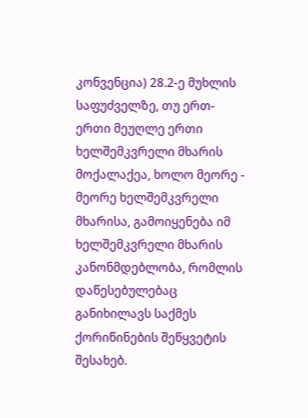კონვენცია) 28.2-ე მუხლის საფუძველზე, თუ ერთ-ერთი მეუღლე ერთი ხელშემკვრელი მხარის მოქალაქეა, ხოლო მეორე - მეორე ხელშემკვრელი მხარისა, გამოიყენება იმ ხელშემკვრელი მხარის კანონმდებლობა, რომლის დაწესებულებაც განიხილავს საქმეს ქორიწინების შეწყვეტის შესახებ.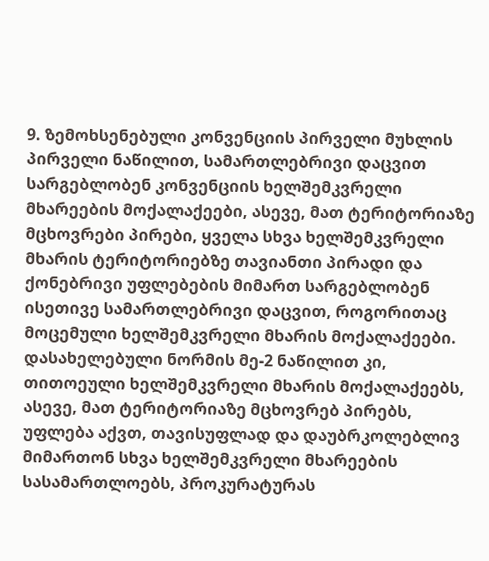9. ზემოხსენებული კონვენციის პირველი მუხლის პირველი ნაწილით, სამართლებრივი დაცვით სარგებლობენ კონვენციის ხელშემკვრელი მხარეების მოქალაქეები, ასევე, მათ ტერიტორიაზე მცხოვრები პირები, ყველა სხვა ხელშემკვრელი მხარის ტერიტორიებზე თავიანთი პირადი და ქონებრივი უფლებების მიმართ სარგებლობენ ისეთივე სამართლებრივი დაცვით, როგორითაც მოცემული ხელშემკვრელი მხარის მოქალაქეები. დასახელებული ნორმის მე-2 ნაწილით კი, თითოეული ხელშემკვრელი მხარის მოქალაქეებს, ასევე, მათ ტერიტორიაზე მცხოვრებ პირებს, უფლება აქვთ, თავისუფლად და დაუბრკოლებლივ მიმართონ სხვა ხელშემკვრელი მხარეების სასამართლოებს, პროკურატურას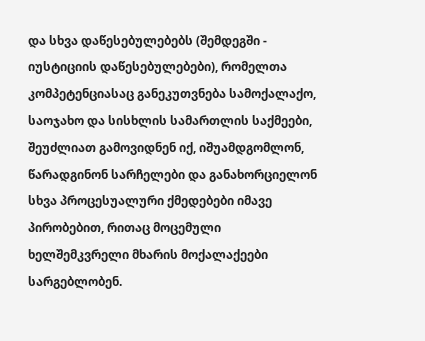და სხვა დაწესებულებებს (შემდეგში - იუსტიციის დაწესებულებები), რომელთა კომპეტენციასაც განეკუთვნება სამოქალაქო, საოჯახო და სისხლის სამართლის საქმეები, შეუძლიათ გამოვიდნენ იქ, იშუამდგომლონ, წარადგინონ სარჩელები და განახორციელონ სხვა პროცესუალური ქმედებები იმავე პირობებით, რითაც მოცემული ხელშემკვრელი მხარის მოქალაქეები სარგებლობენ.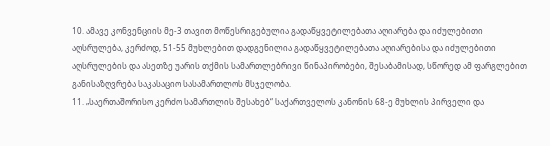10. ამავე კონვენციის მე-3 თავით მოწესრიგებულია გადაწყვეტილებათა აღიარება და იძულებითი აღსრულება, კერძოდ, 51-55 მუხლებით დადგენილია გადაწყვეტილებათა აღიარებისა და იძულებითი აღსრულების და ასეთზე უარის თქმის სამართლებრივი წინაპირობები, შესაბამისად, სწორედ ამ ფარგლებით განისაზღვრება საკასაციო სასამართლოს მსჯელობა.
11. „საერთაშორისო კერძო სამართლის შესახებ“ საქართველოს კანონის 68-ე მუხლის პირველი და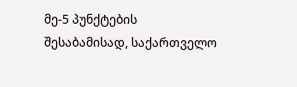მე-5 პუნქტების შესაბამისად, საქართველო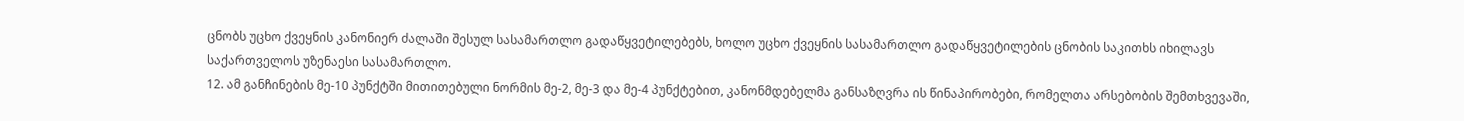ცნობს უცხო ქვეყნის კანონიერ ძალაში შესულ სასამართლო გადაწყვეტილებებს, ხოლო უცხო ქვეყნის სასამართლო გადაწყვეტილების ცნობის საკითხს იხილავს საქართველოს უზენაესი სასამართლო.
12. ამ განჩინების მე-10 პუნქტში მითითებული ნორმის მე-2, მე-3 და მე-4 პუნქტებით, კანონმდებელმა განსაზღვრა ის წინაპირობები, რომელთა არსებობის შემთხვევაში,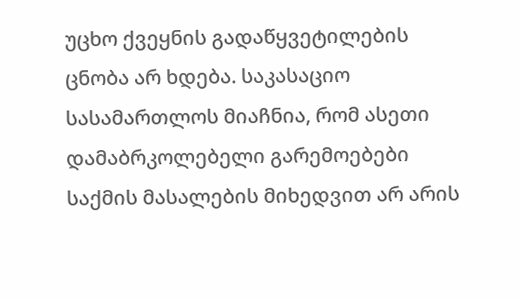უცხო ქვეყნის გადაწყვეტილების ცნობა არ ხდება. საკასაციო სასამართლოს მიაჩნია, რომ ასეთი დამაბრკოლებელი გარემოებები საქმის მასალების მიხედვით არ არის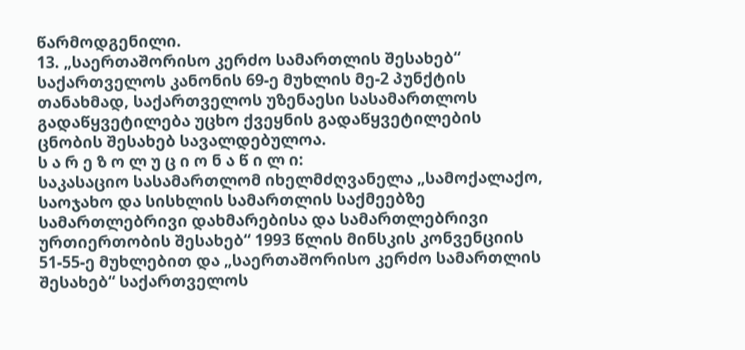წარმოდგენილი.
13. „საერთაშორისო კერძო სამართლის შესახებ“ საქართველოს კანონის 69-ე მუხლის მე-2 პუნქტის თანახმად, საქართველოს უზენაესი სასამართლოს გადაწყვეტილება უცხო ქვეყნის გადაწყვეტილების ცნობის შესახებ სავალდებულოა.
ს ა რ ე ზ ო ლ უ ც ი ო ნ ა წ ი ლ ი:
საკასაციო სასამართლომ იხელმძღვანელა „სამოქალაქო, საოჯახო და სისხლის სამართლის საქმეებზე სამართლებრივი დახმარებისა და სამართლებრივი ურთიერთობის შესახებ“ 1993 წლის მინსკის კონვენციის 51-55-ე მუხლებით და „საერთაშორისო კერძო სამართლის შესახებ“ საქართველოს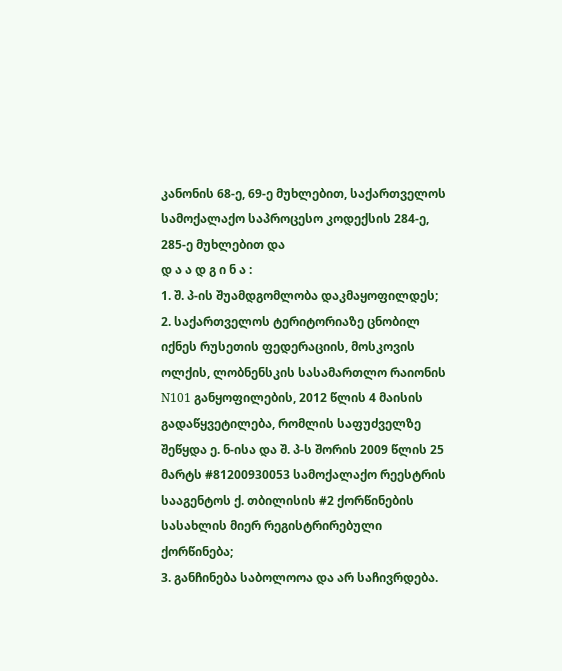კანონის 68-ე, 69-ე მუხლებით, საქართველოს სამოქალაქო საპროცესო კოდექსის 284-ე, 285-ე მუხლებით და
დ ა ა დ გ ი ნ ა :
1. შ. პ-ის შუამდგომლობა დაკმაყოფილდეს;
2. საქართველოს ტერიტორიაზე ცნობილ იქნეს რუსეთის ფედერაციის, მოსკოვის ოლქის, ლობნენსკის სასამართლო რაიონის N101 განყოფილების, 2012 წლის 4 მაისის გადაწყვეტილება, რომლის საფუძველზე შეწყდა ე. ნ-ისა და შ. პ-ს შორის 2009 წლის 25 მარტს #81200930053 სამოქალაქო რეესტრის სააგენტოს ქ. თბილისის #2 ქორწინების სასახლის მიერ რეგისტრირებული ქორწინება;
3. განჩინება საბოლოოა და არ საჩივრდება.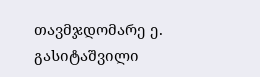თავმჯდომარე ე. გასიტაშვილი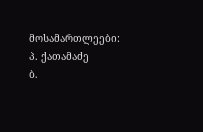მოსამართლეები: პ. ქათამაძე
ბ.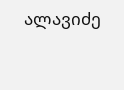ალავიძე